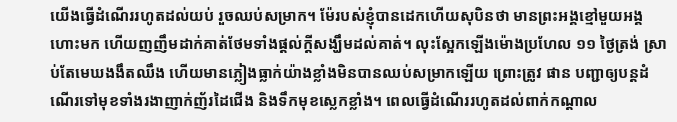យើងធ្វើដំណើររហូតដល់យប់ រួចឈប់សម្រាក។ ម៉ែរបស់ខ្ញុំបានដេកហើយសុបិនថា មានព្រះអង្គខ្មៅមួយអង្គហោះមក ហើយញញឹមដាក់គាត់ថែមទាំងផ្ដល់ក្តីសង្ឃឹមដល់គាត់។ លុះស្អែកឡើងម៉ោងប្រហែល ១១ ថ្ងៃត្រង់ ស្រាប់តែមេឃងងឹតឈឹង ហើយមានភ្លៀងធ្លាក់យ៉ាងខ្លាំងមិនបានឈប់សម្រាកឡើយ ព្រោះត្រូវ ផាន បញ្ជាឲ្យបន្តដំណើរទៅមុខទាំងរងាញាក់ញ័រដៃជើង និងទឹកមុខស្លេកខ្លាំង។ ពេលធ្វើដំណើររហូតដល់ពាក់កណ្ដាល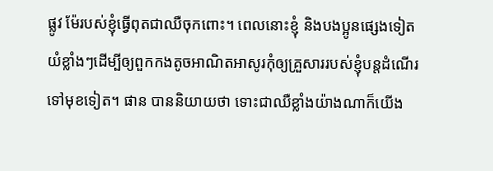ផ្លូវ ម៉ែរបស់ខ្ញុំធ្វើពុតជាឈឺចុកពោះ។ ពេលនោះខ្ញុំ និងបងប្អូនផ្សេងទៀតយំខ្លាំងៗដើម្បីឲ្យពួកកងតូចអាណិតអាសូរកុំឲ្យគ្រួសាររបស់ខ្ញុំបន្តដំណើរទៅមុខទៀត។ ផាន បាននិយាយថា ទោះជាឈឺខ្លាំងយ៉ាងណាក៏យើង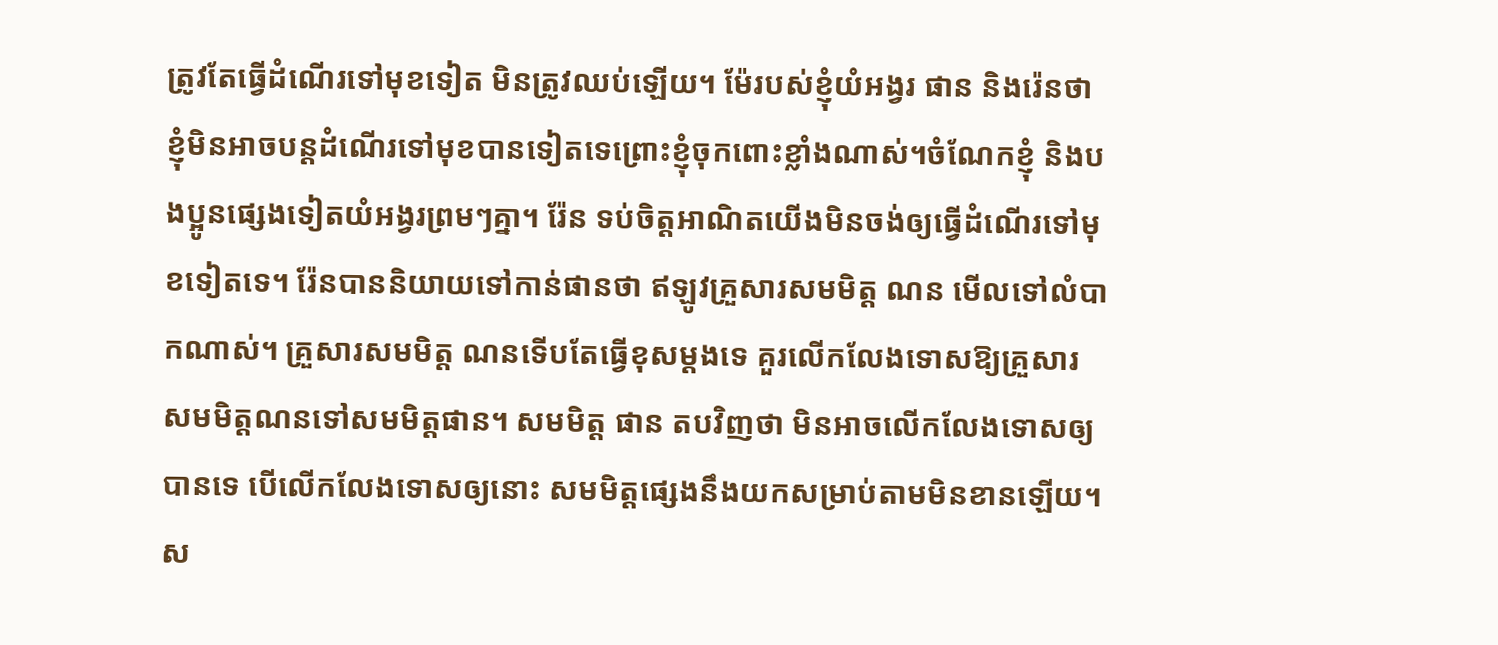ត្រូវតែធ្វើដំណើរទៅមុខទៀត មិនត្រូវឈប់ឡើយ។ ម៉ែរបស់ខ្ញុំយំអង្វរ ផាន និងរ៉េនថា ខ្ញុំមិនអាចបន្តដំណើរទៅមុខបានទៀតទេព្រោះខ្ញុំចុកពោះខ្លាំងណាស់។ចំណែកខ្ញុំ និងបងប្អូនផ្សេងទៀតយំអង្វរព្រមៗគ្នា។ រ៉ែន ទប់ចិត្តអាណិតយើងមិនចង់ឲ្យធ្វើដំណើរទៅមុខទៀតទេ។ រ៉ែនបាននិយាយទៅកាន់ផានថា ឥឡូវគ្រួសារសមមិត្ត ណន មើលទៅលំបាកណាស់។ គ្រួសារសមមិត្ត ណនទើបតែធ្វើខុសម្ដងទេ គួរលើកលែងទោសឱ្យគ្រួសារសមមិត្តណនទៅសមមិត្តផាន។ សមមិត្ត ផាន តបវិញថា មិនអាចលើកលែងទោសឲ្យបានទេ បើលើកលែងទោសឲ្យនោះ សមមិត្តផ្សេងនឹងយកសម្រាប់តាមមិនខានឡើយ។ ស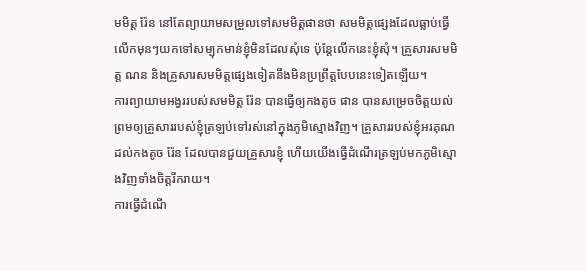មមិត្ត រ៉ែន នៅតែព្យាយាមសម្រួលទៅសមមិត្តផានថា សមមិត្តផ្សេងដែលធ្លាប់ធ្វើលើកមុនៗយកទៅសម្បុកមាន់ខ្ញុំមិនដែលសុំទេ ប៉ុន្តែលើកនេះខ្ញុំសុំ។ គ្រួសារសមមិត្ត ណន និងគ្រួសារសមមិត្តផ្សេងទៀតនឹងមិនប្រព្រឹត្តបែបនេះទៀតឡើយ។
ការព្យាយាមអង្វររបស់សមមិត្ត រ៉ែន បានធ្វើឲ្យកងតូច ផាន បានសម្រេចចិត្តយល់ព្រមឲ្យគ្រួសាររបស់ខ្ញុំត្រឡប់ទៅរស់នៅក្នុងភូមិស្មោងវិញ។ គ្រួសាររបស់ខ្ញុំអរគុណដល់កងតូច រ៉ែន ដែលបានជួយគ្រួសារខ្ញុំ ហើយយើងធ្វើដំណើរត្រឡប់មកភូមិស្មោងវិញទាំងចិត្តរីករាយ។
ការធ្វើដំណើ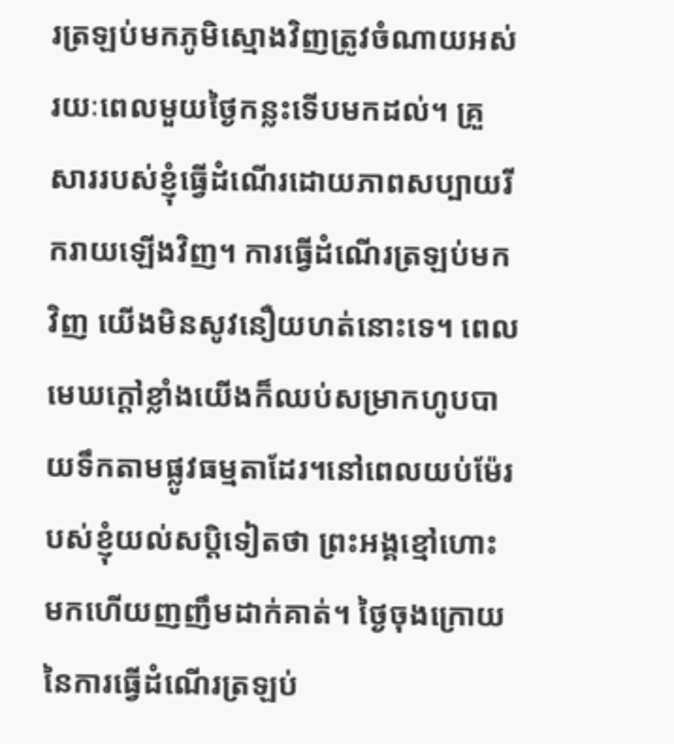រត្រឡប់មកភូមិស្មោងវិញត្រូវចំណាយអស់រយៈពេលមួយថ្ងៃកន្លះទើបមកដល់។ គ្រួសាររបស់ខ្ញុំធ្វើដំណើរដោយភាពសប្បាយរីករាយឡើងវិញ។ ការធ្វើដំណើរត្រឡប់មកវិញ យើងមិនសូវនឿយហត់នោះទេ។ ពេលមេឃក្តៅខ្លាំងយើងក៏ឈប់សម្រាកហូបបាយទឹកតាមផ្លូវធម្មតាដែរ។នៅពេលយប់ម៉ែរបស់ខ្ញុំយល់សប្តិទៀតថា ព្រះអង្គខ្មៅហោះមកហើយញញឹមដាក់គាត់។ ថ្ងៃចុងក្រោយនៃការធ្វើដំណើរត្រឡប់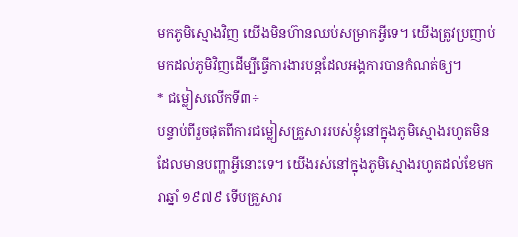មកភូមិស្មោងវិញ យើងមិនហ៊ានឈប់សម្រាកអ្វីទេ។ យើងត្រូវប្រញាប់មកដល់ភូមិវិញដើម្បីធ្វើការងារបន្តដែលអង្គការបានកំណត់ឲ្យ។
* ជម្លៀសលើកទី៣÷
បន្ទាប់ពីរួចផុតពីការជម្លៀសគ្រួសាររបស់ខ្ញុំនៅក្នុងភូមិស្មោងរហូតមិនដែលមានបញ្ហាអ្វីនោះទេ។ យើងរស់នៅក្នុងភូមិស្មោងរហូតដល់ខែមករាឆ្នាំ ១៩៧៩ ទើបគ្រួសារ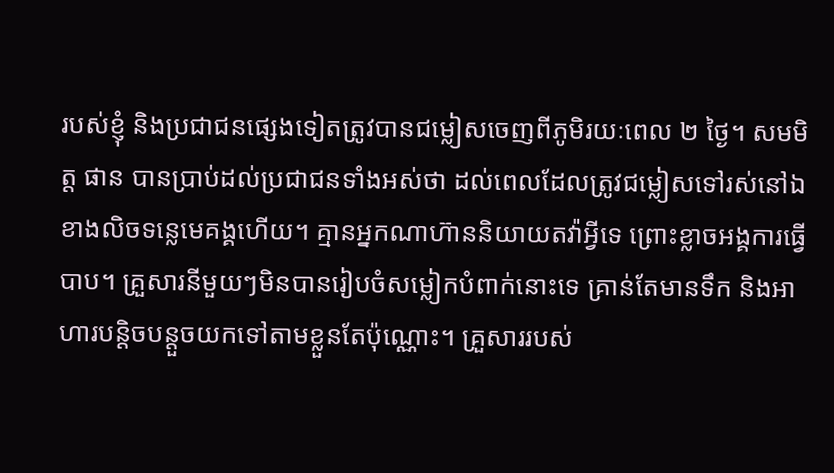របស់ខ្ញុំ និងប្រជាជនផ្សេងទៀតត្រូវបានជម្លៀសចេញពីភូមិរយៈពេល ២ ថ្ងៃ។ សមមិត្ត ផាន បានប្រាប់ដល់ប្រជាជនទាំងអស់ថា ដល់ពេលដែលត្រូវជម្លៀសទៅរស់នៅឯខាងលិចទន្លេមេគង្គហើយ។ គ្មានអ្នកណាហ៊ាននិយាយតវ៉ាអ្វីទេ ព្រោះខ្លាចអង្គការធ្វើបាប។ គ្រួសារនីមួយៗមិនបានរៀបចំសម្លៀកបំពាក់នោះទេ គ្រាន់តែមានទឹក និងអាហារបន្តិចបន្តួចយកទៅតាមខ្លួនតែប៉ុណ្ណោះ។ គ្រួសាររបស់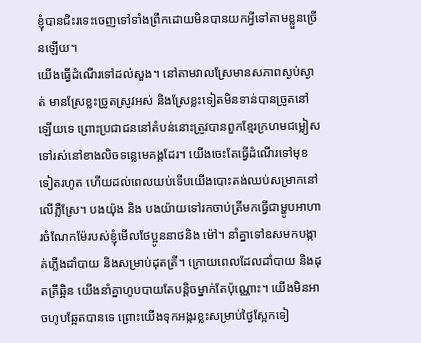ខ្ញុំបានជិះរទេះចេញទៅទាំងព្រឹកដោយមិនបានយកអ្វីទៅតាមខ្លួនច្រើនឡើយ។
យើងធ្វើដំណើរទៅដល់សួង។ នៅតាមវាលស្រែមានសភាពស្ងប់ស្ងាត់ មានស្រែខ្លះច្រូតស្រូវអស់ និងស្រែខ្លះទៀតមិនទាន់បានច្រូតនៅឡើយទេ ព្រោះប្រជាជននៅតំបន់នោះត្រូវបានពួកខ្មែរក្រហមជម្លៀសទៅរស់នៅខាងលិចទន្លេមេគង្គដែរ។ យើងចេះតែធ្វើដំណើរទៅមុខទៀតរហូត ហើយដល់ពេលយប់ទើបយើងបោះតង់ឈប់សម្រាកនៅលើភ្លឺស្រែ។ បងយ៉ុង និង បងយ៉ាយទៅរកចាប់ត្រីមកធ្វើជាម្ហូបអាហារចំណែកម៉ែរបស់ខ្ញុំមើលថែប្អូននាថនិង ម៉ៅ។ នាំគ្នាទៅឧសមកបង្កាត់ភ្លើងដាំបាយ និងសម្រាប់ដុតត្រី។ ក្រោយពេលដែលដាំបាយ និងដុតត្រីឆ្អិន យើងនាំគ្នាហូបបាយតែបន្តិចម្នាក់តែប៉ុណ្ណោះ។ យើងមិនអាចហូបឆ្អែតបានទេ ព្រោះយើងទុកអង្ករខ្លះសម្រាប់ថ្ងៃស្អែកទៀ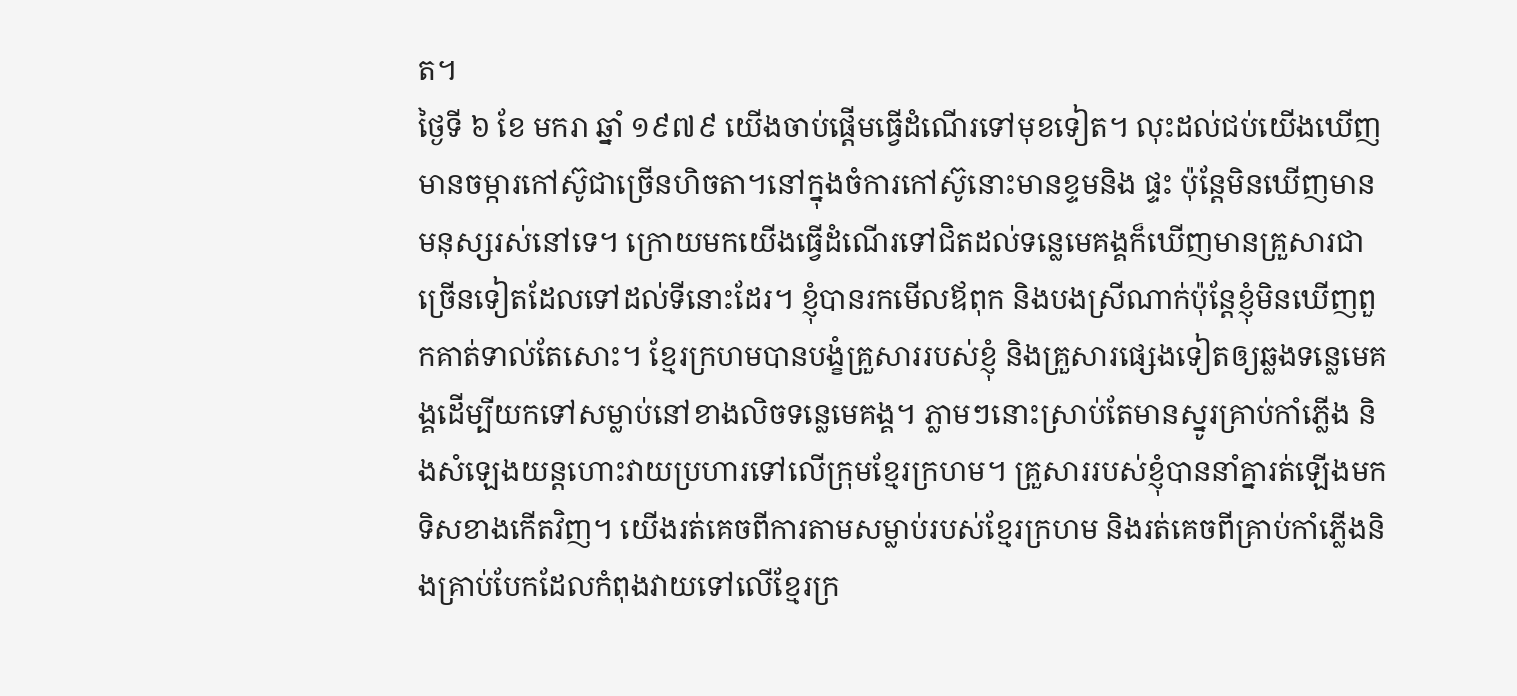ត។
ថ្ងៃទី ៦ ខែ មករា ឆ្នាំ ១៩៧៩ យើងចាប់ផ្ដើមធ្វើដំណើរទៅមុខទៀត។ លុះដល់ជប់យើងឃើញមានចម្ការកៅស៊ូជាច្រើនហិចតា។នៅក្នុងចំការកៅស៊ូនោះមានខ្ទមនិង ផ្ទះ ប៉ុន្តែមិនឃើញមានមនុស្សរស់នៅទេ។ ក្រោយមកយើងធ្វើដំណើរទៅជិតដល់ទន្លេមេគង្គក៏ឃើញមានគ្រួសារជាច្រើនទៀតដែលទៅដល់ទីនោះដែរ។ ខ្ញុំបានរកមើលឪពុក និងបងស្រីណាក់ប៉ុន្តែខ្ញុំមិនឃើញពួកគាត់ទាល់តែសោះ។ ខ្មែរក្រហមបានបង្ខំគ្រួសាររបស់ខ្ញុំ និងគ្រួសារផ្សេងទៀតឲ្យឆ្លងទន្លេមេគង្គដើម្បីយកទៅសម្លាប់នៅខាងលិចទន្លេមេគង្គ។ ភ្លាមៗនោះស្រាប់តែមានស្នូរគ្រាប់កាំភ្លើង និងសំឡេងយន្តហោះវាយប្រហារទៅលើក្រុមខ្មែរក្រហម។ គ្រួសាររបស់ខ្ញុំបាននាំគ្នារត់ឡើងមកទិសខាងកើតវិញ។ យើងរត់គេចពីការតាមសម្លាប់របស់ខ្មែរក្រហម និងរត់គេចពីគ្រាប់កាំភ្លើងនិងគ្រាប់បែកដែលកំពុងវាយទៅលើខ្មែរក្រ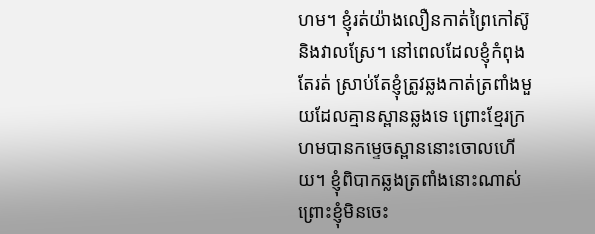ហម។ ខ្ញុំរត់យ៉ាងលឿនកាត់ព្រៃកៅស៊ូ និងវាលស្រែ។ នៅពេលដែលខ្ញុំកំពុងតែរត់ ស្រាប់តែខ្ញុំត្រូវឆ្លងកាត់ត្រពាំងមួយដែលគ្មានស្ពានឆ្លងទេ ព្រោះខ្មែរក្រហមបានកម្ទេចស្ពាននោះចោលហើយ។ ខ្ញុំពិបាកឆ្លងត្រពាំងនោះណាស់ ព្រោះខ្ញុំមិនចេះ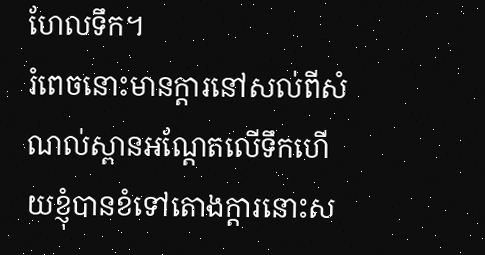ហែលទឹក។
រំពេចនោះមានក្តារនៅសល់ពីសំណល់ស្ពានអណ្ដែតលើទឹកហើយខ្ញុំបានខំទៅតោងក្តារនោះស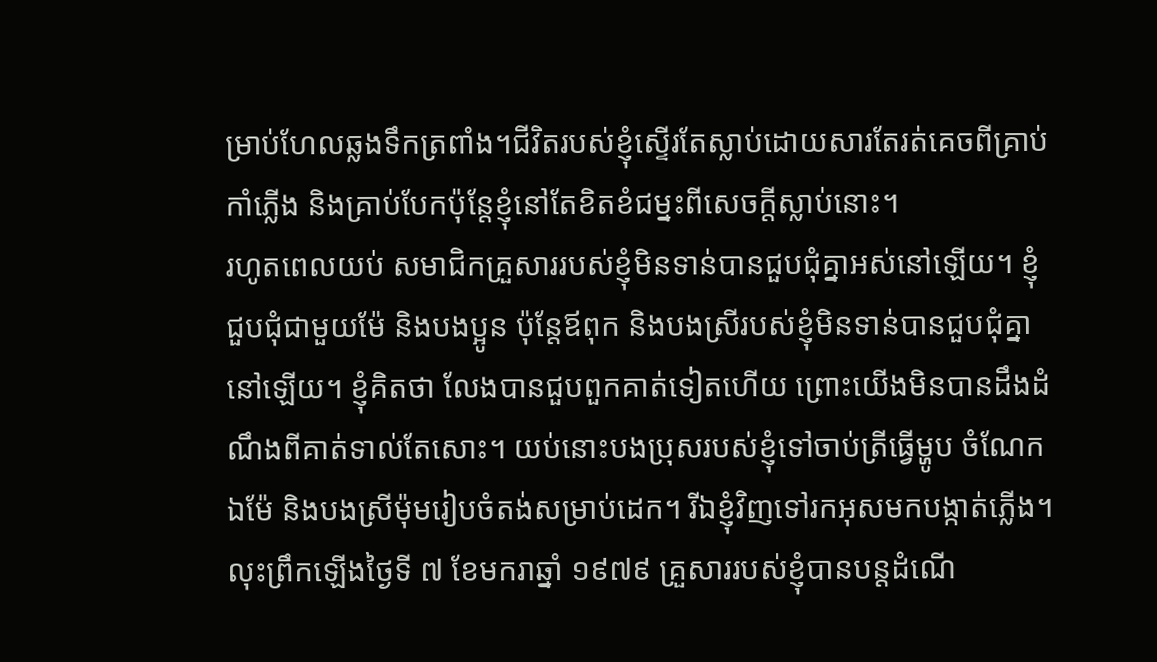ម្រាប់ហែលឆ្លងទឹកត្រពាំង។ជីវិតរបស់ខ្ញុំស្ទើរតែស្លាប់ដោយសារតែរត់គេចពីគ្រាប់កាំភ្លើង និងគ្រាប់បែកប៉ុន្តែខ្ញុំនៅតែខិតខំជម្នះពីសេចក្តីស្លាប់នោះ។
រហូតពេលយប់ សមាជិកគ្រួសាររបស់ខ្ញុំមិនទាន់បានជួបជុំគ្នាអស់នៅឡើយ។ ខ្ញុំជួបជុំជាមួយម៉ែ និងបងប្អូន ប៉ុន្តែឪពុក និងបងស្រីរបស់ខ្ញុំមិនទាន់បានជួបជុំគ្នានៅឡើយ។ ខ្ញុំគិតថា លែងបានជួបពួកគាត់ទៀតហើយ ព្រោះយើងមិនបានដឹងដំណឹងពីគាត់ទាល់តែសោះ។ យប់នោះបងប្រុសរបស់ខ្ញុំទៅចាប់ត្រីធ្វើម្ហូប ចំណែកឯម៉ែ និងបងស្រីម៉ុមរៀបចំតង់សម្រាប់ដេក។ រីឯខ្ញុំវិញទៅរកអុសមកបង្កាត់ភ្លើង។ លុះព្រឹកឡើងថ្ងៃទី ៧ ខែមករាឆ្នាំ ១៩៧៩ គ្រួសាររបស់ខ្ញុំបានបន្តដំណើ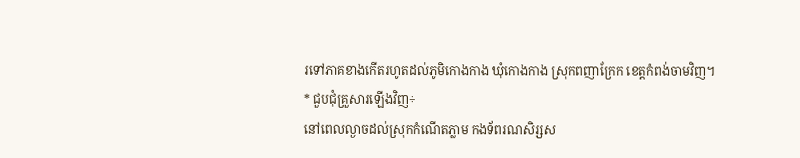រទៅភាគខាងកើតរហូតដល់ភូមិកោងកាង ឃុំកោងកាង ស្រុកពញាក្រែក ខេត្តកំពង់ចាមវិញ។
* ជួបជុំគ្រួសារឡើងវិញ÷
នៅពេលល្ងាចដល់ស្រុកកំណើតភ្លាម កងទ័ពរណសិរ្សស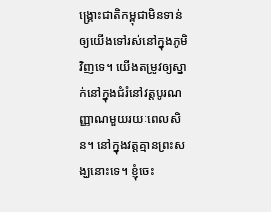ង្គ្រោះជាតិកម្ពុជាមិនទាន់ឲ្យយើងទៅរស់នៅក្នុងភូមិវិញទេ។ យើងតម្រូវឲ្យស្នាក់នៅក្នុងជំរំនៅវត្តបូរណញ្ញាណមួយរយៈពេលសិន។ នៅក្នុងវត្តគ្មានព្រះសង្ឃនោះទេ។ ខ្ញុំចេះ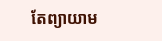តែព្យាយាម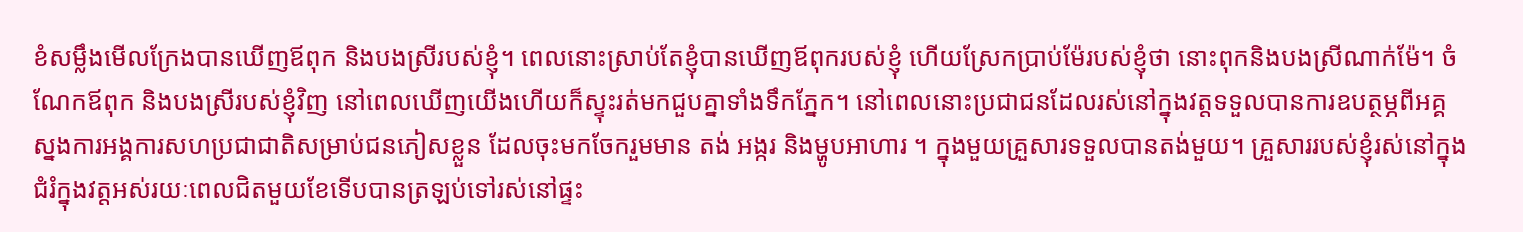ខំសម្លឹងមើលក្រែងបានឃើញឪពុក និងបងស្រីរបស់ខ្ញុំ។ ពេលនោះស្រាប់តែខ្ញុំបានឃើញឪពុករបស់ខ្ញុំ ហើយស្រែកប្រាប់ម៉ែរបស់ខ្ញុំថា នោះពុកនិងបងស្រីណាក់ម៉ែ។ ចំណែកឪពុក និងបងស្រីរបស់ខ្ញុំវិញ នៅពេលឃើញយើងហើយក៏ស្ទុះរត់មកជួបគ្នាទាំងទឹកភ្នែក។ នៅពេលនោះប្រជាជនដែលរស់នៅក្នុងវត្តទទួលបានការឧបត្ថម្ភពីអគ្គស្នងការអង្គការសហប្រជាជាតិសម្រាប់ជនភៀសខ្លួន ដែលចុះមកចែករួមមាន តង់ អង្ករ និងម្ហូបអាហារ ។ ក្នុងមួយគ្រួសារទទួលបានតង់មួយ។ គ្រួសាររបស់ខ្ញុំរស់នៅក្នុងជំរំក្នុងវត្តអស់រយៈពេលជិតមួយខែទើបបានត្រឡប់ទៅរស់នៅផ្ទះ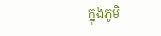ក្នុងភូមិ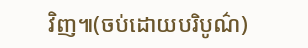វិញ៕(ចប់ដោយបរិបូណ៌)